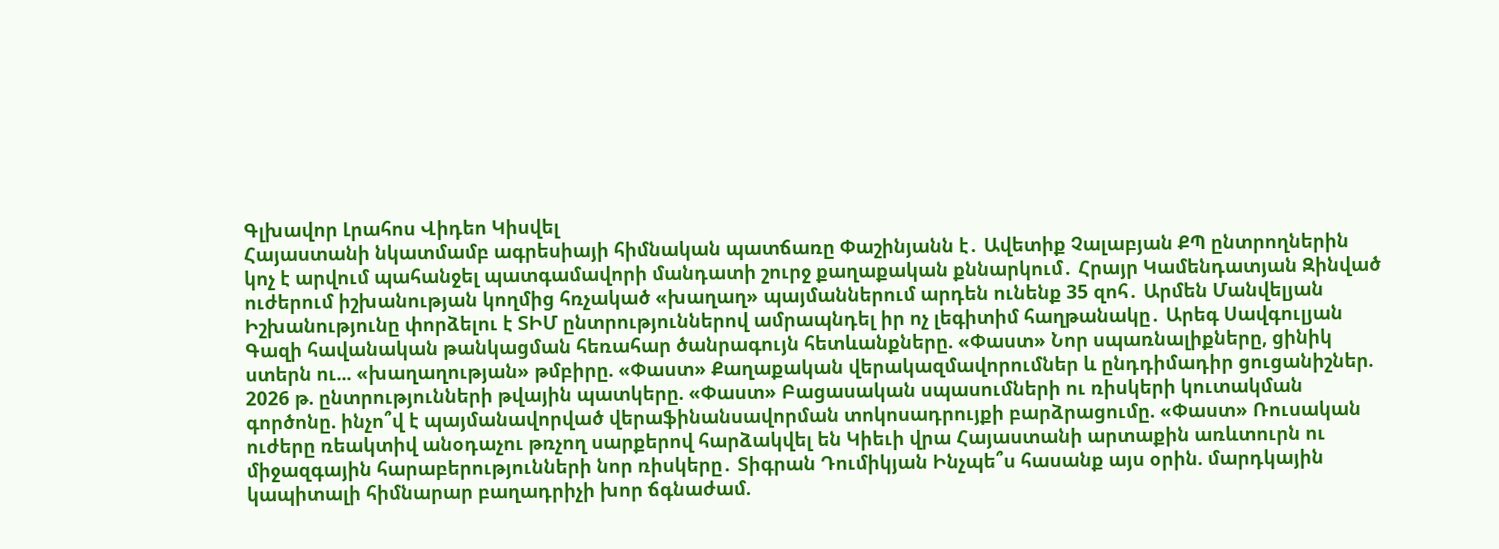Գլխավոր Լրահոս Վիդեո Կիսվել
Հայաստանի նկատմամբ ագրեսիայի հիմնական պատճառը Փաշինյանն է․ Ավետիք Չալաբյան ՔՊ ընտրողներին կոչ է արվում պահանջել պատգամավորի մանդատի շուրջ քաղաքական քննարկում․ Հրայր Կամենդատյան Զինված ուժերում իշխանության կողմից հռչակած «խաղաղ» պայմաններում արդեն ունենք 35 զոհ․ Արմեն Մանվելյան Իշխանությունը փորձելու է ՏԻՄ ընտրություններով ամրապնդել իր ոչ լեգիտիմ հաղթանակը․ Արեգ Սավգուլյան Գազի հավանական թանկացման հեռահար ծանրագույն հետևանքները. «Փաստ» Նոր սպառնալիքները, ցինիկ ստերն ու... «խաղաղության» թմբիրը. «Փաստ» Քաղաքական վերակազմավորումներ և ընդդիմադիր ցուցանիշներ. 2026 թ. ընտրությունների թվային պատկերը. «Փաստ» Բացասական սպասումների ու ռիսկերի կուտակման գործոնը. ինչո՞վ է պայմանավորված վերաֆինանսավորման տոկոսադրույքի բարձրացումը. «Փաստ» Ռուսական ուժերը ռեակտիվ անօդաչու թռչող սարքերով հարձակվել են Կիեւի վրա Հայաստանի արտաքին առևտուրն ու միջազգային հարաբերությունների նոր ռիսկերը․ Տիգրան Դումիկյան Ինչպե՞ս հասանք այս օրին. մարդկային կապիտալի հիմնարար բաղադրիչի խոր ճգնաժամ.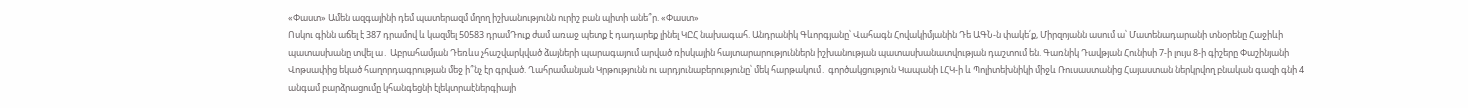«Փաստ» Ամեն ազգայինի դեմ պատերազմ մղող իշխանությունն ուրիշ բան պիտի անե՞ր. «Փաստ»
Ոսկու գինն աճել է 387 դրամով և կազմել 50583 դրամԴուք ժամ առաջ պետք է դադարեք լինել ԿԸՀ նախագահ. Անդրանիկ Գևորգյանը՝ Վահագն Հովակիմյանին Դե ԱԳՆ-ն փակե՛ք, Միրզոյանն ասում ա՝ Մատենադարանի տնօրենը Հաջիևի պատասխանը տվել ա․ Աբրահամյան Դեռևս չհաշվարկված ձայների պարագայում արված ռիսկային հայտարարություններն իշխանության պատասխանատվության դաշտում են. Գառնիկ Դավթյան Հունիսի 7-ի լույս 8-ի գիշերը Փաշինյանի Վոթսափից եկած հաղորդագրության մեջ ի՞նչ էր գրված. Ղահրամանյան Կրթությունն ու արդյունաբերությունը՝ մեկ հարթակում․ գործակցություն Կապանի ԼՀԿ-ի և Պոլիտեխնիկի միջև Ռուսաստանից Հայաստան ներկրվող բնական գազի գնի 4 անգամ բարձրացումը կհանգեցնի էլեկտրաէներգիայի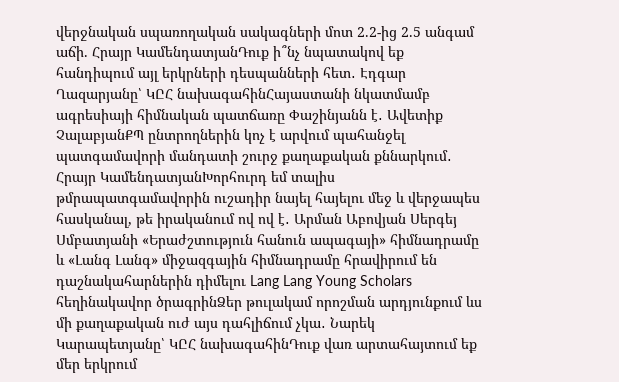վերջնական սպառողական սակագների մոտ 2.2-ից 2.5 անգամ աճի. Հրայր ԿամենդատյանԴուք ի՞նչ նպատակով եք հանդիպում այլ երկրների դեսպանների հետ․ Էդգար Ղազարյանը՝ ԿԸՀ նախագահինՀայաստանի նկատմամբ ագրեսիայի հիմնական պատճառը Փաշինյանն է․ Ավետիք ՉալաբյանՔՊ ընտրողներին կոչ է արվում պահանջել պատգամավորի մանդատի շուրջ քաղաքական քննարկում․ Հրայր ԿամենդատյանԽորհուրդ եմ տալիս թմրապատգամավորին ուշադիր նայել հայելու մեջ և վերջապես հասկանալ, թե իրականում ով ով է․ Արման Աբովյան Սերգեյ Սմբատյանի «Երաժշտություն հանուն ապագայի» հիմնադրամը և «Լանգ Լանգ» միջազգային հիմնադրամը հրավիրում են դաշնակահարներին դիմելու Lang Lang Young Scholars հեղինակավոր ծրագրինՁեր թուլակամ որոշման արդյունքում ևս մի քաղաքական ուժ այս դահլիճում չկա․ Նարեկ Կարապետյանը՝ ԿԸՀ նախագահինԴուք վառ արտահայտում եք մեր երկրում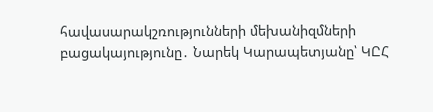հավասարակշռությունների մեխանիզմների բացակայությունը․ Նարեկ Կարապետյանը՝ ԿԸՀ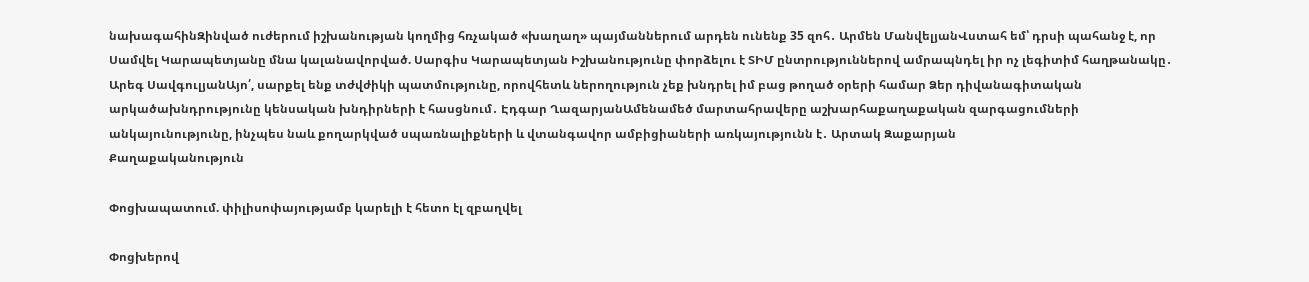նախագահինԶինված ուժերում իշխանության կողմից հռչակած «խաղաղ» պայմաններում արդեն ունենք 35 զոհ․ Արմեն ՄանվելյանՎստահ եմ՝ դրսի պահանջ է, որ Սամվել Կարապետյանը մնա կալանավորված. Սարգիս Կարապետյան Իշխանությունը փորձելու է ՏԻՄ ընտրություններով ամրապնդել իր ոչ լեգիտիմ հաղթանակը․ Արեգ ՍավգուլյանԱյո՛, սարքել ենք տժվժիկի պատմությունը, որովհետև ներողություն չեք խնդրել իմ բաց թողած օրերի համար Ձեր դիվանագիտական արկածախնդրությունը կենսական խնդիրների է հասցնում․ Էդգար ՂազարյանԱմենամեծ մարտահրավերը աշխարհաքաղաքական զարգացումների անկայունությունը, ինչպես նաև քողարկված սպառնալիքների և վտանգավոր ամբիցիաների առկայությունն է․ Արտակ Զաքարյան
Քաղաքականություն

Փոցխապատում. փիլիսոփայությամբ կարելի է հետո էլ զբաղվել

Փոցխերով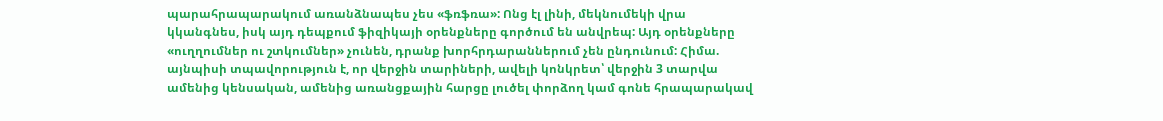պարահրապարակում առանձնապես չես «ֆռֆռա»: Ոնց էլ լինի, մեկնումեկի վրա կկանգնես, իսկ այդ դեպքում ֆիզիկայի օրենքները գործում են անվրեպ: Այդ օրենքները «ուղղումներ ու շտկումներ» չունեն, դրանք խորհրդարաններում չեն ընդունում: Հիմա. այնպիսի տպավորություն է, որ վերջին տարիների, ավելի կոնկրետ՝ վերջին 3 տարվա ամենից կենսական, ամենից առանցքային հարցը լուծել փորձող կամ գոնե հրապարակավ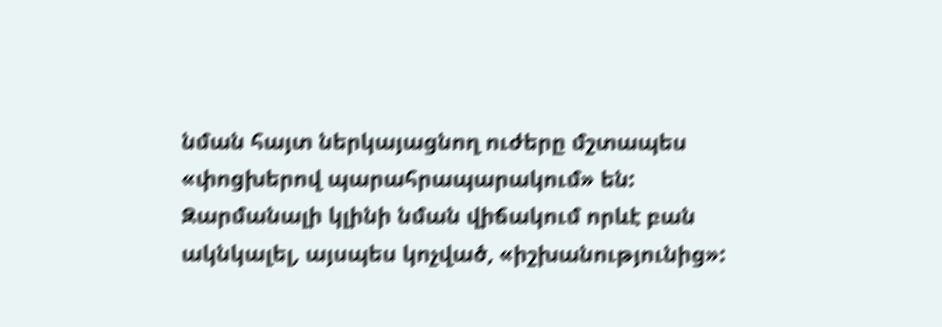նման հայտ ներկայացնող ուժերը մշտապես «փոցխերով պարահրապարակում» են: Զարմանալի կլինի նման վիճակում որևէ բան ակնկալել, այսպես կոչված, «իշխանությունից»: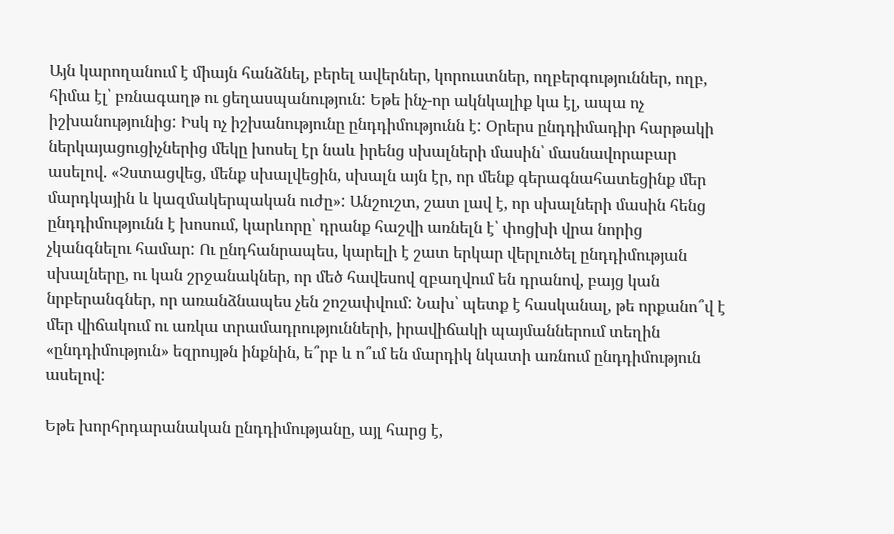Այն կարողանում է միայն հանձնել, բերել ավերներ, կորուստներ, ողբերգություններ, ողբ, հիմա էլ՝ բռնագաղթ ու ցեղասպանություն: Եթե ինչ-որ ակնկալիք կա էլ, ապա ոչ իշխանությունից: Իսկ ոչ իշխանությունը ընդդիմությունն է: Օրերս ընդդիմադիր հարթակի ներկայացուցիչներից մեկը խոսել էր նաև իրենց սխալների մասին՝ մասնավորաբար ասելով. «Չստացվեց, մենք սխալվեցին, սխալն այն էր, որ մենք գերագնահատեցինք մեր մարդկային և կազմակերպական ուժը»: Անշուշտ, շատ լավ է, որ սխալների մասին հենց ընդդիմությունն է խոսում, կարևորը՝ դրանք հաշվի առնելն է՝ փոցխի վրա նորից չկանգնելու համար: Ու ընդհանրապես, կարելի է շատ երկար վերլուծել ընդդիմության սխալները, ու կան շրջանակներ, որ մեծ հավեսով զբաղվում են դրանով, բայց կան նրբերանգներ, որ առանձնապես չեն շոշափվում: Նախ՝ պետք է հասկանալ, թե որքանո՞վ է մեր վիճակում ու առկա տրամադրությունների, իրավիճակի պայմաններում տեղին «ընդդիմություն» եզրույթն ինքնին, ե՞րբ և ո՞ւմ են մարդիկ նկատի առնում ընդդիմություն ասելով:

Եթե խորհրդարանական ընդդիմությանը, այլ հարց է,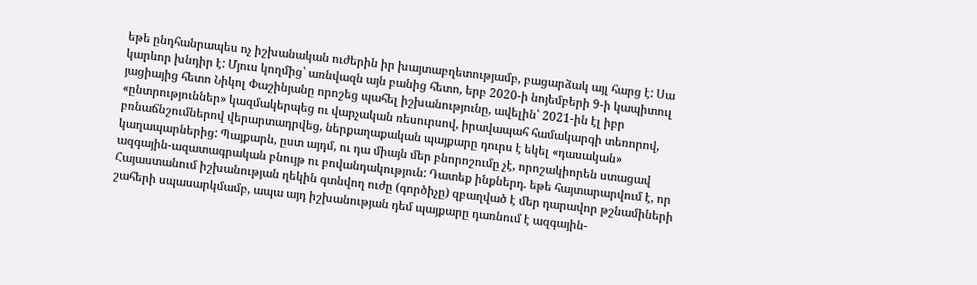եթե ընդհանրապես ոչ իշխանական ուժերին իր խայտաբղետությամբ, բացարձակ այլ հարց է: Սա կարևոր խնդիր է: Մյուս կողմից՝ առնվազն այն բանից հետո, երբ 2020-ի նոյեմբերի 9-ի կապիտուլ յացիայից հետո Նիկոլ Փաշինյանը որոշեց պահել իշխանությունը, ավելին՝ 2021-ին էլ իբր «ընտրություններ» կազմակերպեց ու վարչական ռեսուրսով, իրավապահ համակարգի տեռորով, բռնաճնշումներով վերարտադրվեց, ներքաղաքական պայքարը դուրս է եկել «դասական» կաղապարներից: Պայքարն, ըստ այդմ, ու դա միայն մեր բնորոշումը չէ, որոշակիորեն ստացավ ազգային-ազատագրական բնույթ ու բովանդակություն: Դատեք ինքներդ. եթե հայտարարվում է, որ Հայաստանում իշխանության ղեկին գտնվող ուժը (գործիչը) զբաղված է մեր դարավոր թշնամիների շահերի սպասարկմամբ, ապա այդ իշխանության դեմ պայքարը դառնում է ազգային-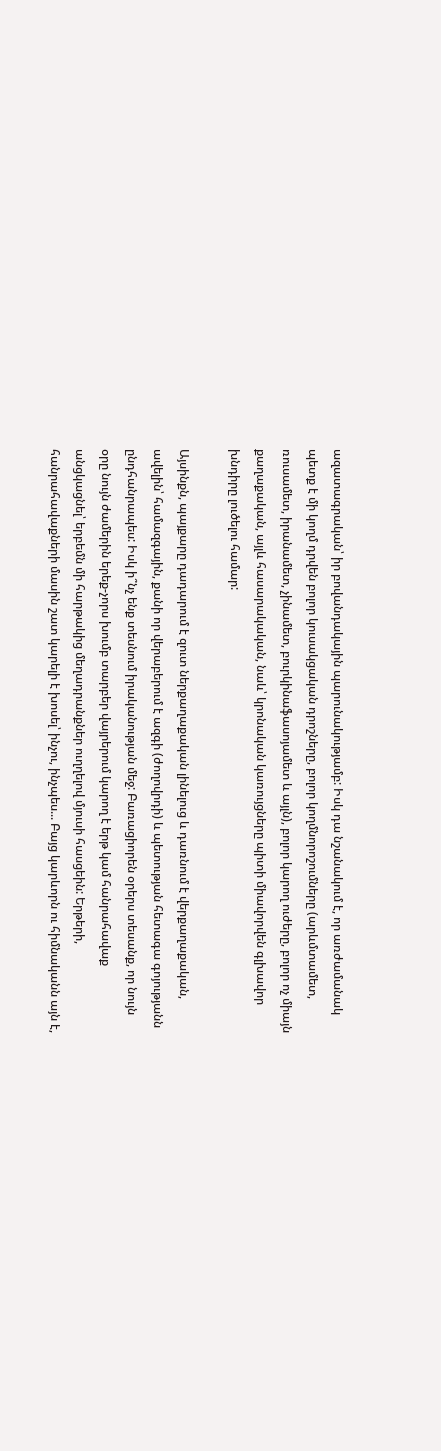ազատագրական՝ իր բովանդակային պարունակությամբ: Իսկ դա նշանակում է, որ առժամանակ պետք է մի կողմ դրվեն բոլոր կուսակցական դրոշները, բոլոր կողմնորոշումները (արևմտամետ, ռուսամետ, իրանամետ, չինամետ, բուրկինաֆասոյամետ և այլն), բոլոր կարող ուժերը, բոլոր ոչ միայն քաղաքական, այլև հասարակական, նաև՝ կրոնական կառույցները պիտի միավորվեն գլխավոր խնդիրը լուծելու համար:

Այսինքն, պայքարը դադարում է զուտ ներքաղաքական լինելուց և դառնում է վերքաղաքական, ավելին՝ համազգային, քանի որ վերաբերում է ազգի (ժողովրդի) և պետության հետագա գոյությանն ընդհանրապես: Իսկ ի՞նչ ենք տեսնում իրականության մեջ: Բառացիորեն օրերս տեսանք, որ նույն օրը նույն ժամերին երեք-չորս խումբ տարբեր վայրերում կարող է երթ կամ հանրահավաք անցկացնել՝ երբեմն մի հարթակից մեղադրանքներ ուղղելով մյուսի հասցեին: Երթերի, հանրահավաքների մասին շատ կարելի է խոսել՝ ինչու, ինչպես... Բայց կարևորն ու հիմնականն այն է,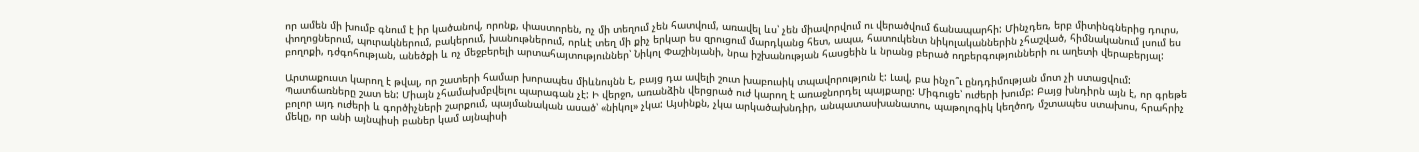որ ամեն մի խումբ գնում է իր կածանով, որոնք, փաստորեն, ոչ մի տեղում չեն հատվում, առավել ևս՝ չեն միավորվում ու վերածվում ճանապարհի: Մինչդեռ, երբ միտինգներից դուրս, փողոցներում, պուրակներում, բակերում, խանութներում, որևէ տեղ մի քիչ երկար ես զրուցում մարդկանց հետ, ապա, հատուկենտ նիկոլականներին չհաշված, հիմնականում լսում ես բողոքի, դժգոհության, անեծքի և ոչ մեջբերելի արտահայտություններ՝ Նիկոլ Փաշինյանի, նրա իշխանության հասցեին և նրանց բերած ողբերգությունների ու աղետի վերաբերյալ:

Արտաքուստ կարող է թվալ, որ շատերի համար խորապես միևնույնն է, բայց դա ավելի շուտ խաբուսիկ տպավորություն է: Լավ, բա ինչո՞ւ ընդդիմության մոտ չի ստացվում: Պատճառները շատ են: Միայն չհամախմբվելու պարագան չէ: Ի վերջո, առանձին վերցրած ուժ կարող է առաջնորդել պայքարը: Միգուցե՝ ուժերի խումբ: Բայց խնդիրն այն է, որ գրեթե բոլոր այդ ուժերի և գործիչների շարքում, պայմանական ասած՝ «նիկոլ» չկա: Այսինքն, չկա արկածախնդիր, անպատասխանատու, պաթոլոգիկ կեղծող, մշտապես ստախոս, հրահրիչ մեկը, որ անի այնպիսի բաներ կամ այնպիսի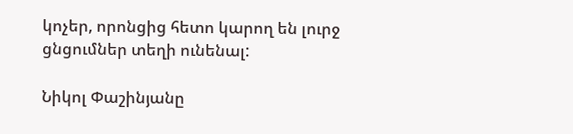կոչեր, որոնցից հետո կարող են լուրջ ցնցումներ տեղի ունենալ:

Նիկոլ Փաշինյանը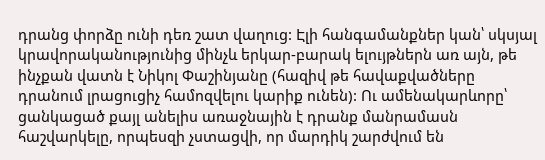դրանց փորձը ունի դեռ շատ վաղուց: Էլի հանգամանքներ կան՝ սկսյալ կրավորականությունից մինչև երկար-բարակ ելույթներն առ այն, թե ինչքան վատն է Նիկոլ Փաշինյանը (հազիվ թե հավաքվածները դրանում լրացուցիչ համոզվելու կարիք ունեն): Ու ամենակարևորը՝ ցանկացած քայլ անելիս առաջնային է դրանք մանրամասն հաշվարկելը, որպեսզի չստացվի, որ մարդիկ շարժվում են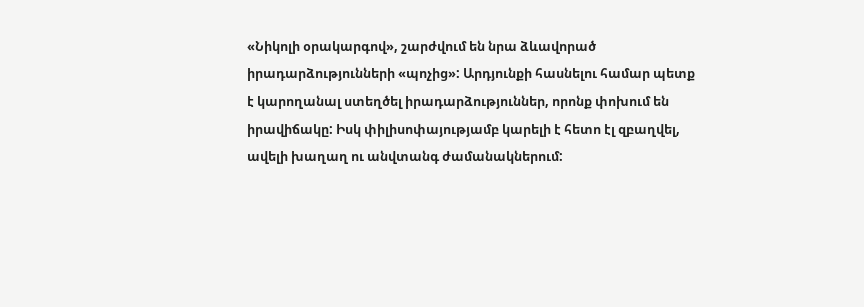«Նիկոլի օրակարգով», շարժվում են նրա ձևավորած իրադարձությունների «պոչից»: Արդյունքի հասնելու համար պետք է կարողանալ ստեղծել իրադարձություններ, որոնք փոխում են իրավիճակը: Իսկ փիլիսոփայությամբ կարելի է հետո էլ զբաղվել, ավելի խաղաղ ու անվտանգ ժամանակներում: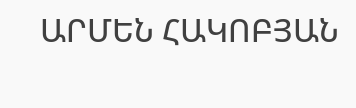ԱՐՄԵՆ ՀԱԿՈԲՅԱՆ